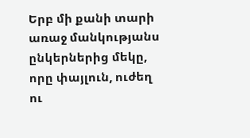Երբ մի քանի տարի առաջ մանկությանս ընկերներից մեկը, որը փայլուն, ուժեղ ու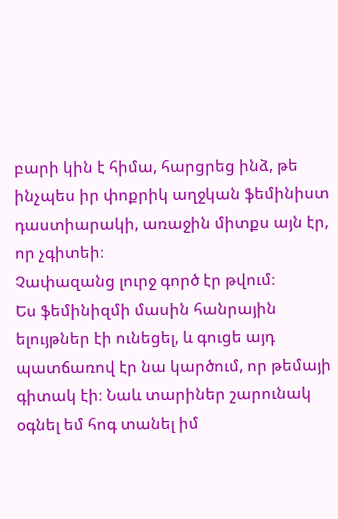բարի կին է հիմա, հարցրեց ինձ, թե ինչպես իր փոքրիկ աղջկան ֆեմինիստ դաստիարակի, առաջին միտքս այն էր, որ չգիտեի։
Չափազանց լուրջ գործ էր թվում։
Ես ֆեմինիզմի մասին հանրային ելույթներ էի ունեցել, և գուցե այդ պատճառով էր նա կարծում, որ թեմայի գիտակ էի։ Նաև տարիներ շարունակ օգնել եմ հոգ տանել իմ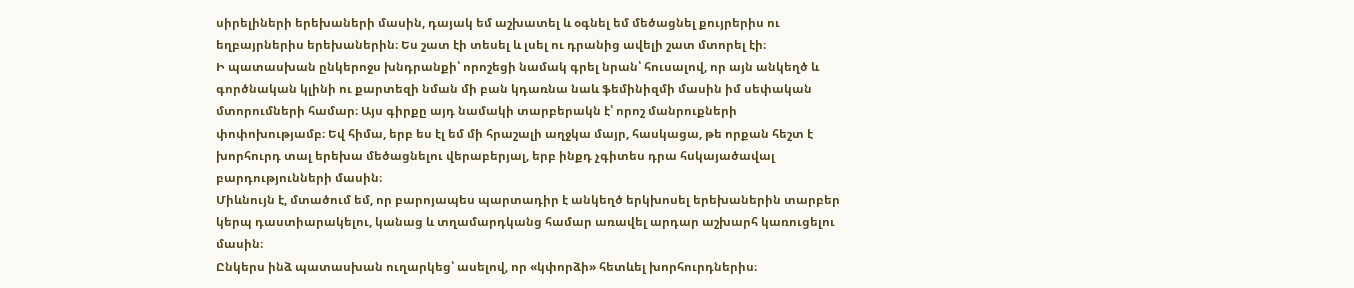սիրելիների երեխաների մասին, դայակ եմ աշխատել և օգնել եմ մեծացնել քույրերիս ու եղբայրներիս երեխաներին։ Ես շատ էի տեսել և լսել ու դրանից ավելի շատ մտորել էի։
Ի պատասխան ընկերոջս խնդրանքի՝ որոշեցի նամակ գրել նրան՝ հուսալով, որ այն անկեղծ և գործնական կլինի ու քարտեզի նման մի բան կդառնա նաև ֆեմինիզմի մասին իմ սեփական մտորումների համար։ Այս գիրքը այդ նամակի տարբերակն է՝ որոշ մանրուքների փոփոխությամբ։ Եվ հիմա, երբ ես էլ եմ մի հրաշալի աղջկա մայր, հասկացա, թե որքան հեշտ է խորհուրդ տալ երեխա մեծացնելու վերաբերյալ, երբ ինքդ չգիտես դրա հսկայածավալ բարդությունների մասին։
Միևնույն է, մտածում եմ, որ բարոյապես պարտադիր է անկեղծ երկխոսել երեխաներին տարբեր կերպ դաստիարակելու, կանաց և տղամարդկանց համար առավել արդար աշխարհ կառուցելու մասին։
Ընկերս ինձ պատասխան ուղարկեց՝ ասելով, որ «կփորձի» հետևել խորհուրդներիս։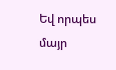Եվ որպես մայր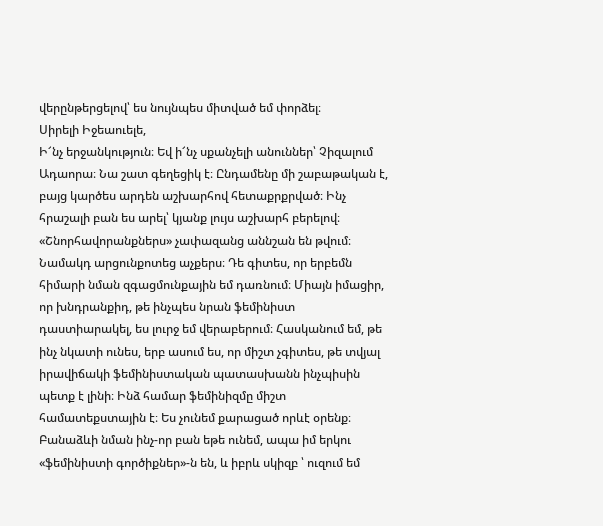վերընթերցելով՝ ես նույնպես միտված եմ փորձել։
Սիրելի Իջեաուելե,
Ի՜նչ երջանկություն։ Եվ ի՜նչ սքանչելի անուններ՝ Չիզալում Ադաորա։ Նա շատ գեղեցիկ է։ Ընդամենը մի շաբաթական է, բայց կարծես արդեն աշխարհով հետաքրքրված։ Ինչ հրաշալի բան ես արել՝ կյանք լույս աշխարհ բերելով։ «Շնորհավորանքներս» չափազանց աննշան են թվում։
Նամակդ արցունքոտեց աչքերս։ Դե գիտես, որ երբեմն հիմարի նման զգացմունքային եմ դառնում։ Միայն իմացիր, որ խնդրանքիդ, թե ինչպես նրան ֆեմինիստ դաստիարակել, ես լուրջ եմ վերաբերում։ Հասկանում եմ, թե ինչ նկատի ունես, երբ ասում ես, որ միշտ չգիտես, թե տվյալ իրավիճակի ֆեմինիստական պատասխանն ինչպիսին պետք է լինի։ Ինձ համար ֆեմինիզմը միշտ համատեքստային է։ Ես չունեմ քարացած որևէ օրենք։ Բանաձևի նման ինչ-որ բան եթե ունեմ, ապա իմ երկու «ֆեմինիստի գործիքներ»-ն են, և իբրև սկիզբ ՝ ուզում եմ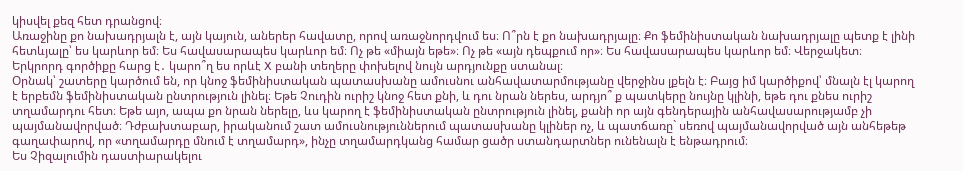կիսվել քեզ հետ դրանցով։
Առաջինը քո նախադրյալն է, այն կայուն, աներեր հավատը, որով առաջնորդվում ես։ Ո՞րն է քո նախադրյալը։ Քո ֆեմինիստական նախադրյալը պետք է լինի հետևյալը՝ ես կարևոր եմ։ Ես հավասարապես կարևոր եմ։ Ոչ թե «միայն եթե»։ Ոչ թե «այն դեպքում որ»։ Ես հավասարապես կարևոր եմ։ Վերջակետ։
Երկրորդ գործիքը հարց է․ կարո՞ղ ես որևէ X բանի տեղերը փոխելով նույն արդյունքը ստանալ։
Օրնակ՝ շատերը կարծում են, որ կնոջ ֆեմինիստական պատասխանը ամուսնու անհավատարմությանը վերջինս լքելն է։ Բայց իմ կարծիքով՝ մնալն էլ կարող է երբեմն ֆեմինիստական ընտրություն լինել։ Եթե Չուդին ուրիշ կնոջ հետ քնի, և դու նրան ներես, արդյո՞ ք պատկերը նույնը կլինի, եթե դու քնես ուրիշ տղամարդու հետ։ Եթե այո, ապա քո նրան ներելը, ևս կարող է ֆեմինիստական ընտրություն լինել, քանի որ այն գենդերային անհավասարությամբ չի պայմանավորված։ Դժբախտաբար, իրականում շատ ամուսնություններում պատասխանը կլիներ ոչ, և պատճառը` սեռով պայմանավորված այն անհեթեթ գաղափարով, որ «տղամարդը մնում է տղամարդ», ինչը տղամարդկանց համար ցածր ստանդարտներ ունենալն է ենթադրում։
Ես Չիզալումին դաստիարակելու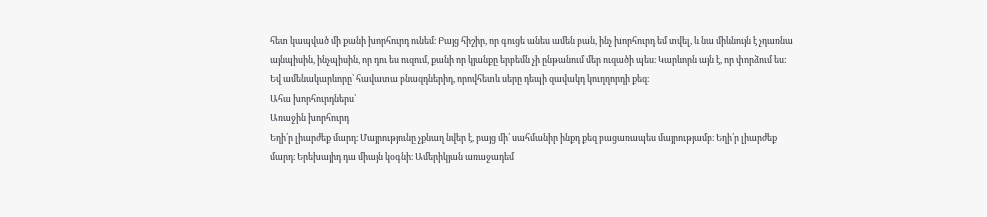հետ կապված մի քանի խորհուրդ ունեմ։ Բայց հիշիր, որ գուցե անես ամեն բան, ինչ խորհուրդ եմ տվել, և նա միևնույն է չդառնա այնպիսին, ինչպիսին, որ դու ես ուզում, քանի որ կյանքը երբեմն չի ընթանում մեր ուզածի պես։ Կարևորն այն է, որ փորձում ես: Եվ ամենակարևորը՝ հավատա բնազդներիդ, որովհետև սերը դեպի զավակդ կուղղորդի քեզ։
Ահա խորհուրդներս՝
Առաջին խորհուրդ
Եղի՛ր լիարժեք մարդ։ Մայրությունը չքնաղ նվեր է, բայց մի՛ սահմանիր ինքդ քեզ բացառապես մայրությամբ։ Եղի՛ր լիարժեք մարդ։ Երեխայիդ դա միայն կօգնի։ Ամերիկյան առաջադեմ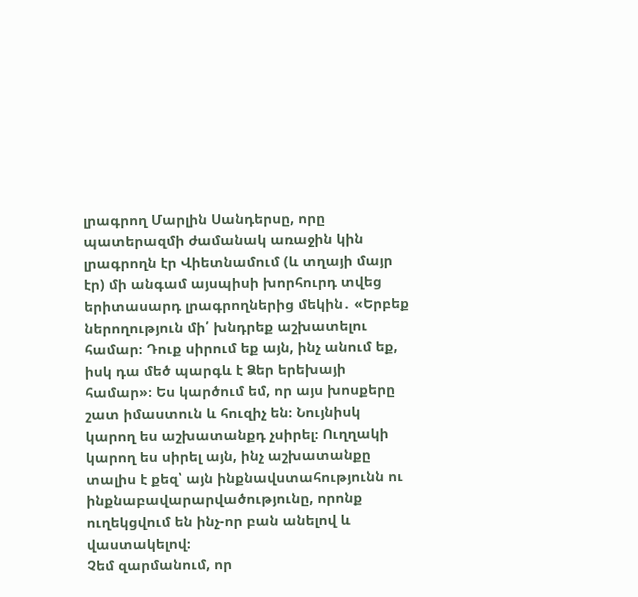լրագրող Մարլին Սանդերսը, որը պատերազմի ժամանակ առաջին կին լրագրողն էր Վիետնամում (և տղայի մայր էր) մի անգամ այսպիսի խորհուրդ տվեց երիտասարդ լրագրողներից մեկին․ «Երբեք ներողություն մի՛ խնդրեք աշխատելու համար։ Դուք սիրում եք այն, ինչ անում եք, իսկ դա մեծ պարգև է Ձեր երեխայի համար»։ Ես կարծում եմ, որ այս խոսքերը շատ իմաստուն և հուզիչ են։ Նույնիսկ կարող ես աշխատանքդ չսիրել։ Ուղղակի կարող ես սիրել այն, ինչ աշխատանքը տալիս է քեզ՝ այն ինքնավստահությունն ու ինքնաբավարարվածությունը, որոնք ուղեկցվում են ինչ-որ բան անելով և վաստակելով։
Չեմ զարմանում, որ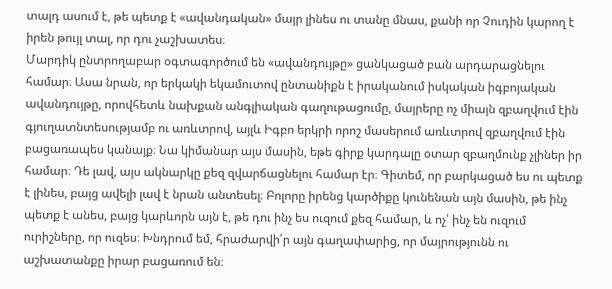տալդ ասում է, թե պետք է «ավանդական» մայր լինես ու տանը մնաս, քանի որ Չուդին կարող է իրեն թույլ տալ, որ դու չաշխատես։
Մարդիկ ընտրողաբար օգտագործում են «ավանդույթը» ցանկացած բան արդարացնելու համար։ Ասա նրան, որ երկակի եկամուտով ընտանիքն է իրականում իսկական իգբոյական ավանդույթը, որովհետև նախքան անգլիական գաղութացումը, մայրերը ոչ միայն զբաղվում էին գյուղատնտեսությամբ ու առևտրով, այլև Իգբո երկրի որոշ մասերում առևտրով զբաղվում էին բացառապես կանայք։ Նա կիմանար այս մասին, եթե գիրք կարդալը օտար զբաղմունք չլիներ իր համար։ Դե լավ, այս ակնարկը քեզ զվարճացնելու համար էր։ Գիտեմ, որ բարկացած ես ու պետք է լինես, բայց ավելի լավ է նրան անտեսել։ Բոլորը իրենց կարծիքը կունենան այն մասին, թե ինչ պետք է անես, բայց կարևորն այն է, թե դու ինչ ես ուզում քեզ համար, և ոչ՝ ինչ են ուզում ուրիշները, որ ուզես։ Խնդրում եմ, հրաժարվի՛ր այն գաղափարից, որ մայրությունն ու աշխատանքը իրար բացառում են։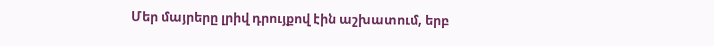Մեր մայրերը լրիվ դրույքով էին աշխատում, երբ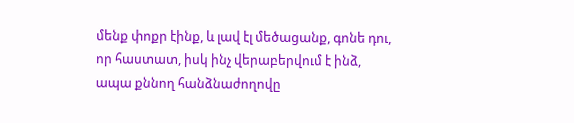մենք փոքր էինք, և լավ էլ մեծացանք, գոնե դու, որ հաստատ, իսկ ինչ վերաբերվում է ինձ, ապա քննող հանձնաժողովը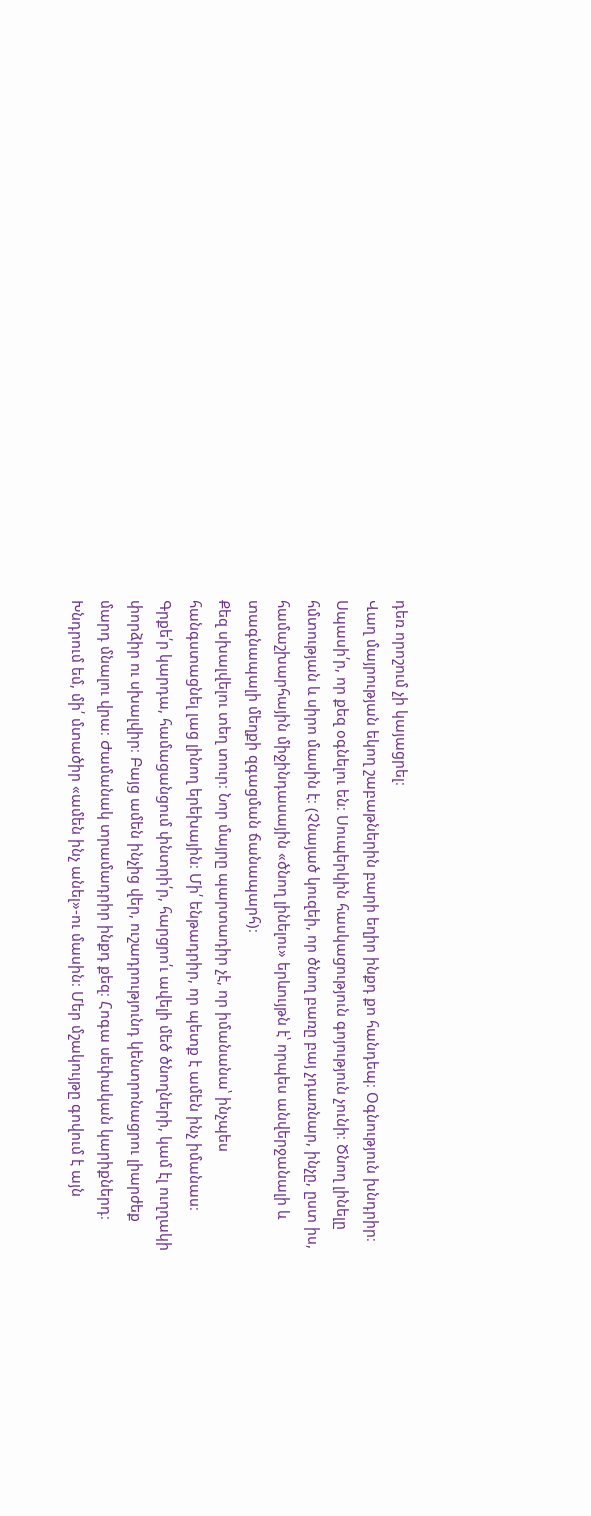դեռ որոշում չի կայացրել։
Վաղ մայրության եկող շաբաթներին բարի եղիր ինքդ քո հանդեպ։ Օգնություն խնդրիր։ Սպասի՛ր, որ քեզ օգնելու են։ Սուպերկին հասկացություն գոյություն չունի։ Ծնող լինելը հմտության և սիրո մասին է։ (Չնայած կուզեի, որ ծնող բառը բայ չդառնար, ինչը, ըստ իս, համաշխարհային միջինդասային «ծնող լինելու» երևույթն է՝ որպես անվերջանալի և տագնապալի մեղքի զգացման ճանապարհ)։
Քեզ սխալվելու տեղ տուր։ Նոր մայրը պարտադիր չէ, որ իմանանա՝ ինչպես հանգստացնել լաց լինող երեխային։ Մի՛ ենթադրիր, որ պետք է ամեն ինչ իմանաս։ Գրքե՛ր կարդա, համացանցում փնտրի՛ր, հարցրո՛ւ ավելի մեծ ծնողների, կամ էլ ուղղակի փորձիր ու սխալվիր։ Բայց ամեն ինչից վեր, ուշադրությունդ կենտրոնացրու լիարժեք մարդ մնալու վրա։ Ժամանակ տրամադրիր ինքդ քեզ։ Հոգա սեփական կարիքներդ։
Խնդրում եմ, մի՛ մտածիր «ամեն ինչ անել»-ու մասին։ Մեր մշակույթը գովում է այն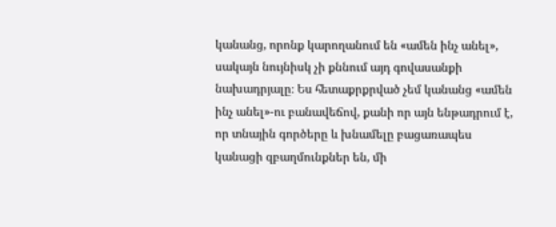կանանց, որոնք կարողանում են «ամեն ինչ անել», սակայն նույնիսկ չի քննում այդ գովասանքի նախադրյալը։ Ես հետաքրքրված չեմ կանանց «ամեն ինչ անել»-ու բանավեճով, քանի որ այն ենթադրում է, որ տնային գործերը և խնամելը բացառապես կանացի զբաղմունքներ են, մի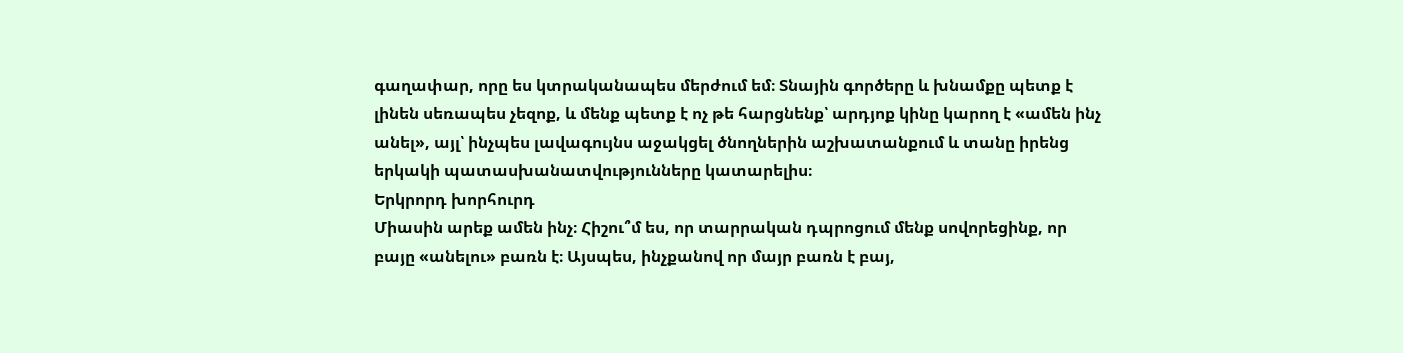գաղափար, որը ես կտրականապես մերժում եմ։ Տնային գործերը և խնամքը պետք է լինեն սեռապես չեզոք, և մենք պետք է ոչ թե հարցնենք՝ արդյոք կինը կարող է «ամեն ինչ անել», այլ՝ ինչպես լավագույնս աջակցել ծնողներին աշխատանքում և տանը իրենց երկակի պատասխանատվությունները կատարելիս։
Երկրորդ խորհուրդ
Միասին արեք ամեն ինչ։ Հիշու՞մ ես, որ տարրական դպրոցում մենք սովորեցինք, որ բայը «անելու» բառն է։ Այսպես, ինչքանով որ մայր բառն է բայ,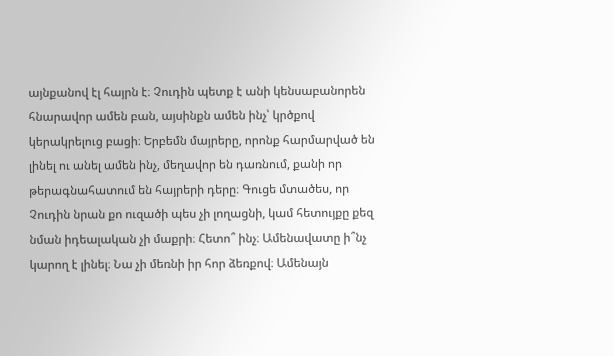այնքանով էլ հայրն է։ Չուդին պետք է անի կենսաբանորեն հնարավոր ամեն բան, այսինքն ամեն ինչ՝ կրծքով կերակրելուց բացի։ Երբեմն մայրերը, որոնք հարմարված են լինել ու անել ամեն ինչ, մեղավոր են դառնում, քանի որ թերագնահատում են հայրերի դերը։ Գուցե մտածես, որ Չուդին նրան քո ուզածի պես չի լողացնի, կամ հետույքը քեզ նման իդեալական չի մաքրի։ Հետո՞ ինչ։ Ամենավատը ի՞նչ կարող է լինել։ Նա չի մեռնի իր հոր ձեռքով։ Ամենայն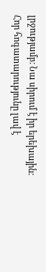լրջությամբ։ Նա սիրում է իր երեխային։
Հոր հոգատարությունը լավ է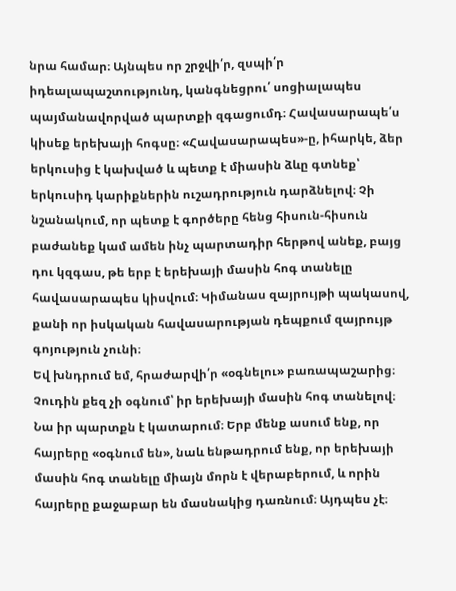նրա համար։ Այնպես որ շրջվի՛ր, զսպի՛ր իդեալապաշտությունդ, կանգնեցրու՛ սոցիալապես պայմանավորված պարտքի զգացումդ։ Հավասարապե՛ս կիսեք երեխայի հոգսը։ «Հավասարապես»-ը, իհարկե, ձեր երկուսից է կախված և պետք է միասին ձևը գտնեք՝ երկուսիդ կարիքներին ուշադրություն դարձնելով։ Չի նշանակում, որ պետք է գործերը հենց հիսուն-հիսուն բաժանեք կամ ամեն ինչ պարտադիր հերթով անեք, բայց դու կզգաս, թե երբ է երեխայի մասին հոգ տանելը հավասարապես կիսվում։ Կիմանաս զայրույթի պակասով, քանի որ իսկական հավասարության դեպքում զայրույթ գոյություն չունի։
Եվ խնդրում եմ, հրաժարվի՛ր «օգնելու» բառապաշարից։ Չուդին քեզ չի օգնում՝ իր երեխայի մասին հոգ տանելով։ Նա իր պարտքն է կատարում։ Երբ մենք ասում ենք, որ հայրերը «օգնում են», նաև ենթադրում ենք, որ երեխայի մասին հոգ տանելը միայն մորն է վերաբերում, և որին հայրերը քաջաբար են մասնակից դառնում։ Այդպես չէ։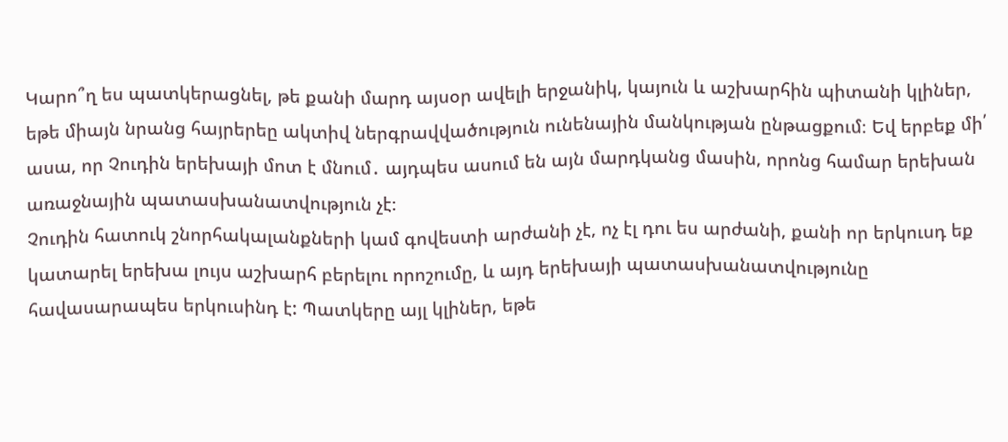Կարո՞ղ ես պատկերացնել, թե քանի մարդ այսօր ավելի երջանիկ, կայուն և աշխարհին պիտանի կլիներ, եթե միայն նրանց հայրերեը ակտիվ ներգրավվածություն ունենային մանկության ընթացքում։ Եվ երբեք մի՛ ասա, որ Չուդին երեխայի մոտ է մնում․ այդպես ասում են այն մարդկանց մասին, որոնց համար երեխան առաջնային պատասխանատվություն չէ։
Չուդին հատուկ շնորհակալանքների կամ գովեստի արժանի չէ, ոչ էլ դու ես արժանի, քանի որ երկուսդ եք կատարել երեխա լույս աշխարհ բերելու որոշումը, և այդ երեխայի պատասխանատվությունը հավասարապես երկուսինդ է: Պատկերը այլ կլիներ, եթե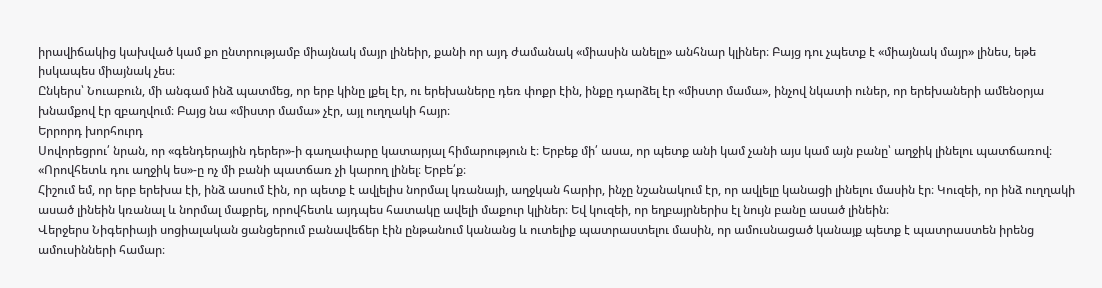իրավիճակից կախված կամ քո ընտրությամբ միայնակ մայր լինեիր, քանի որ այդ ժամանակ «միասին անելը» անհնար կլիներ։ Բայց դու չպետք է «միայնակ մայր» լինես, եթե իսկապես միայնակ չես։
Ընկերս՝ Նուաբուն, մի անգամ ինձ պատմեց, որ երբ կինը լքել էր, ու երեխաները դեռ փոքր էին, ինքը դարձել էր «միստր մամա», ինչով նկատի ուներ, որ երեխաների ամենօրյա խնամքով էր զբաղվում։ Բայց նա «միստր մամա» չէր, այլ ուղղակի հայր։
Երրորդ խորհուրդ
Սովորեցրու՛ նրան, որ «գենդերային դերեր»-ի գաղափարը կատարյալ հիմարություն է։ Երբեք մի՛ ասա, որ պետք անի կամ չանի այս կամ այն բանը՝ աղջիկ լինելու պատճառով։
«Որովհետև դու աղջիկ ես»-ը ոչ մի բանի պատճառ չի կարող լինել։ Երբե՛ք։
Հիշում եմ, որ երբ երեխա էի, ինձ ասում էին, որ պետք է ավլելիս նորմալ կռանայի, աղջկան հարիր, ինչը նշանակում էր, որ ավլելը կանացի լինելու մասին էր։ Կուզեի, որ ինձ ուղղակի ասած լինեին կռանալ և նորմալ մաքրել, որովհետև այդպես հատակը ավելի մաքուր կլիներ։ Եվ կուզեի, որ եղբայրներիս էլ նույն բանը ասած լինեին։
Վերջերս Նիգերիայի սոցիալական ցանցերում բանավեճեր էին ընթանում կանանց և ուտելիք պատրաստելու մասին, որ ամուսնացած կանայք պետք է պատրաստեն իրենց ամուսինների համար։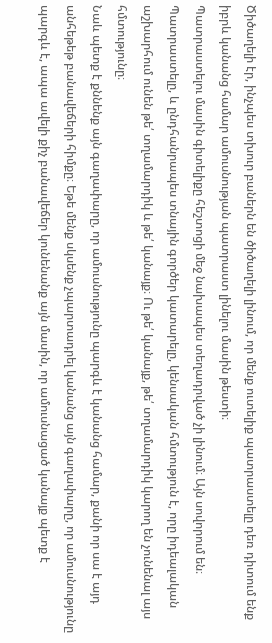Ծիծաղելի էր, ինչպես տխուր բաներն են ծիծաղելի լինում, որ մենք ուտելիք պատրաստելը դեռ դիտում ենք իբրև կանանց համար ամուսնության պատրաստ լինելու մասին թեստի։
Պատրաստելու մասին գիտելիքը հեշտոցի մեջ նախապես տեղադրված չի լինում։ Այն սովորում են։ Պատրաստելը, և ընդհանրապես տնային գործեր կատարելը, կենսական հմտություն է, որը իդեալական աշխարհում ունեն թե՛ տղամարդիկ և թե՛ կանայք։ Ու թե՛ կանայք, թե՛ տղամարդիկ կարող են չունենալ այս հմտությունը։
Նաև պետք է քննենք այն գաղափարը, որ ամուսնությունը պարգև է կանանց համար, քանի որ սա է այդ անհեթեթ բանավեճերի հիմքը։ Եթե մենք սկսենք չպարտադրել կանանց այն գաղափարը, որ ամուսնությունը պարգև է, ապա ավելի քիչ բանավեճեր կունենանք այն մասին, որ ամուսնացած կանայք պետք է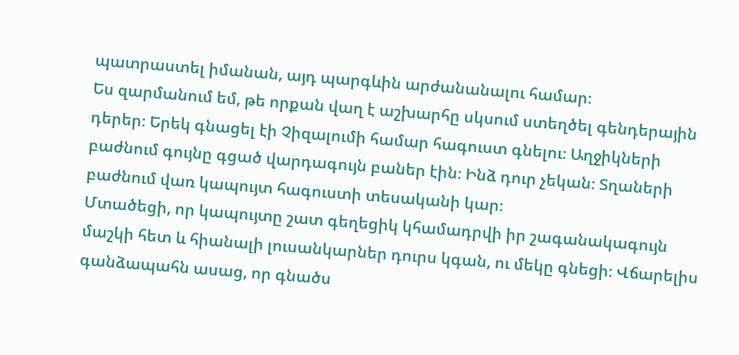պատրաստել իմանան, այդ պարգևին արժանանալու համար։
Ես զարմանում եմ, թե որքան վաղ է աշխարհը սկսում ստեղծել գենդերային դերեր։ Երեկ գնացել էի Չիզալումի համար հագուստ գնելու։ Աղջիկների բաժնում գույնը գցած վարդագույն բաներ էին։ Ինձ դուր չեկան։ Տղաների բաժնում վառ կապույտ հագուստի տեսականի կար։
Մտածեցի, որ կապույտը շատ գեղեցիկ կհամադրվի իր շագանակագույն մաշկի հետ և հիանալի լուսանկարներ դուրս կգան, ու մեկը գնեցի։ Վճարելիս գանձապահն ասաց, որ գնածս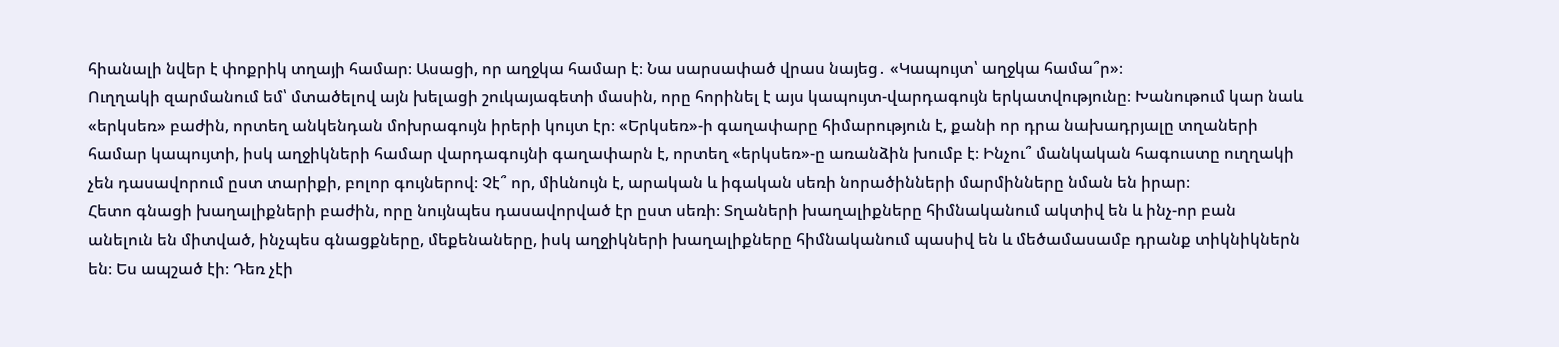հիանալի նվեր է փոքրիկ տղայի համար։ Ասացի, որ աղջկա համար է։ Նա սարսափած վրաս նայեց․ «Կապույտ՝ աղջկա համա՞ր»։
Ուղղակի զարմանում եմ՝ մտածելով այն խելացի շուկայագետի մասին, որը հորինել է այս կապույտ-վարդագույն երկատվությունը։ Խանութում կար նաև «երկսեռ» բաժին, որտեղ անկենդան մոխրագույն իրերի կույտ էր։ «Երկսեռ»-ի գաղափարը հիմարություն է, քանի որ դրա նախադրյալը տղաների համար կապույտի, իսկ աղջիկների համար վարդագույնի գաղափարն է, որտեղ «երկսեռ»-ը առանձին խումբ է։ Ինչու՞ մանկական հագուստը ուղղակի չեն դասավորում ըստ տարիքի, բոլոր գույներով։ Չէ՞ որ, միևնույն է, արական և իգական սեռի նորածինների մարմինները նման են իրար։
Հետո գնացի խաղալիքների բաժին, որը նույնպես դասավորված էր ըստ սեռի։ Տղաների խաղալիքները հիմնականում ակտիվ են և ինչ-որ բան անելուն են միտված, ինչպես գնացքները, մեքենաները, իսկ աղջիկների խաղալիքները հիմնականում պասիվ են և մեծամասամբ դրանք տիկնիկներն են։ Ես ապշած էի։ Դեռ չէի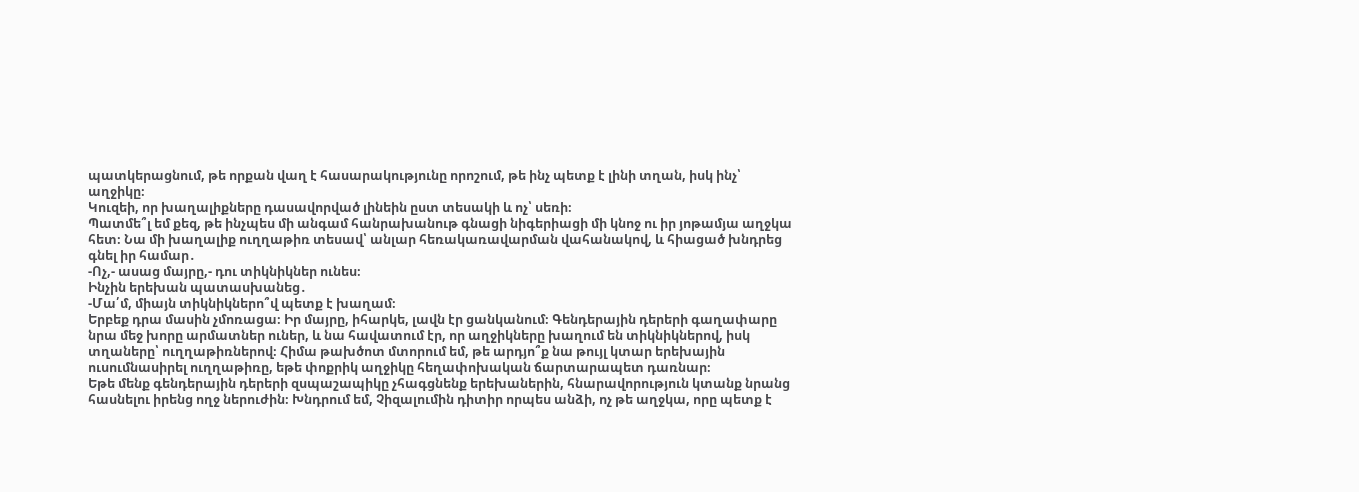պատկերացնում, թե որքան վաղ է հասարակությունը որոշում, թե ինչ պետք է լինի տղան, իսկ ինչ՝ աղջիկը։
Կուզեի, որ խաղալիքները դասավորված լինեին ըստ տեսակի և ոչ՝ սեռի։
Պատմե՞լ եմ քեզ, թե ինչպես մի անգամ հանրախանութ գնացի նիգերիացի մի կնոջ ու իր յոթամյա աղջկա հետ։ Նա մի խաղալիք ուղղաթիռ տեսավ՝ անլար հեռակառավարման վահանակով, և հիացած խնդրեց գնել իր համար․
-Ոչ,- ասաց մայրը,- դու տիկնիկներ ունես։
Ինչին երեխան պատասխանեց․
-Մա՛մ, միայն տիկնիկներո՞վ պետք է խաղամ։
Երբեք դրա մասին չմոռացա։ Իր մայրը, իհարկե, լավն էր ցանկանում։ Գենդերային դերերի գաղափարը նրա մեջ խորը արմատներ ուներ, և նա հավատում էր, որ աղջիկները խաղում են տիկնիկներով, իսկ տղաները՝ ուղղաթիռներով։ Հիմա թախծոտ մտորում եմ, թե արդյո՞ք նա թույլ կտար երեխային ուսումնասիրել ուղղաթիռը, եթե փոքրիկ աղջիկը հեղափոխական ճարտարապետ դառնար։
Եթե մենք գենդերային դերերի զսպաշապիկը չհագցնենք երեխաներին, հնարավորություն կտանք նրանց հասնելու իրենց ողջ ներուժին։ Խնդրում եմ, Չիզալումին դիտիր որպես անձի, ոչ թե աղջկա, որը պետք է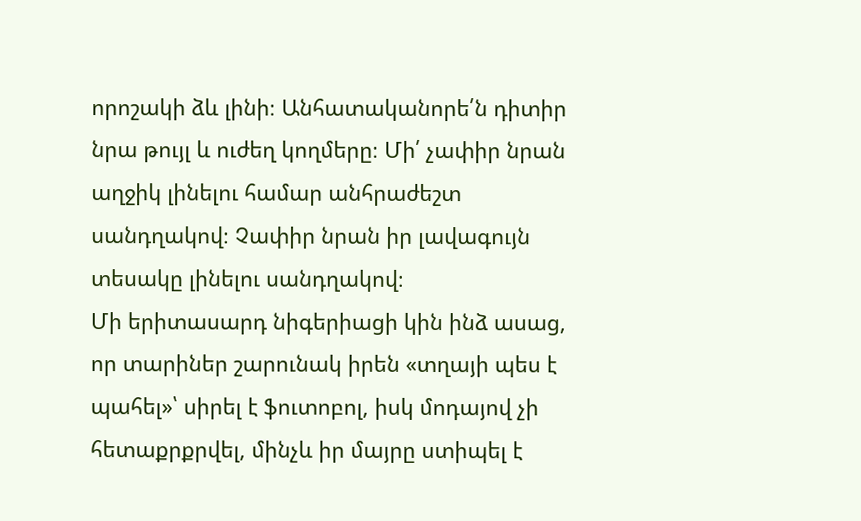որոշակի ձև լինի։ Անհատականորե՛ն դիտիր նրա թույլ և ուժեղ կողմերը։ Մի՛ չափիր նրան աղջիկ լինելու համար անհրաժեշտ սանդղակով։ Չափիր նրան իր լավագույն տեսակը լինելու սանդղակով։
Մի երիտասարդ նիգերիացի կին ինձ ասաց, որ տարիներ շարունակ իրեն «տղայի պես է պահել»՝ սիրել է ֆուտոբոլ, իսկ մոդայով չի հետաքրքրվել, մինչև իր մայրը ստիպել է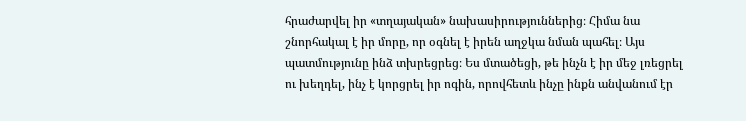հրաժարվել իր «տղայական» նախասիրություններից։ Հիմա նա շնորհակալ է իր մորը, որ օգնել է իրեն աղջկա նման պահել։ Այս պատմությունը ինձ տխրեցրեց։ Ես մտածեցի, թե ինչն է իր մեջ լռեցրել ու խեղդել, ինչ է կորցրել իր ոգին, որովհետև ինչը ինքն անվանում էր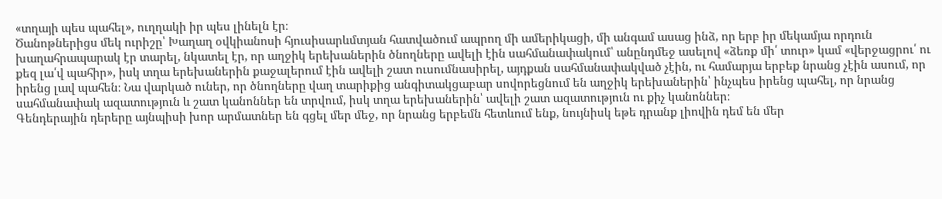«տղայի պես պահել», ուղղակի իր պես լինելն էր։
Ծանոթներիցս մեկ ուրիշը՝ Խաղաղ օվկիանոսի հյուսիսարևմտյան հատվածում ապրող մի ամերիկացի, մի անգամ ասաց ինձ, որ երբ իր մեկամյա որդուն խաղահրապարակ էր տարել, նկատել էր, որ աղջիկ երեխաներին ծնողները ավելի էին սահմանափակում՝ անընդմեջ ասելով «ձեռք մի՛ տուր» կամ «վերջացրու՛ ու քեզ լա՛վ պահիր», իսկ տղա երեխաներին քաջալերում էին ավելի շատ ուսումնասիրել, այդքան սահմանափակված չէին, ու համարյա երբեք նրանց չէին ասում, որ իրենց լավ պահեն։ Նա վարկած ուներ, որ ծնողները վաղ տարիքից անգիտակցաբար սովորեցնում են աղջիկ երեխաներին՝ ինչպես իրենց պահել, որ նրանց սահմանափակ ազատություն և շատ կանոններ են տրվում, իսկ տղա երեխաներին՝ ավելի շատ ազատություն ու քիչ կանոններ։
Գենդերային դերերը այնպիսի խոր արմատներ են գցել մեր մեջ, որ նրանց երբեմն հետևում ենք, նույնիսկ եթե դրանք լիովին դեմ են մեր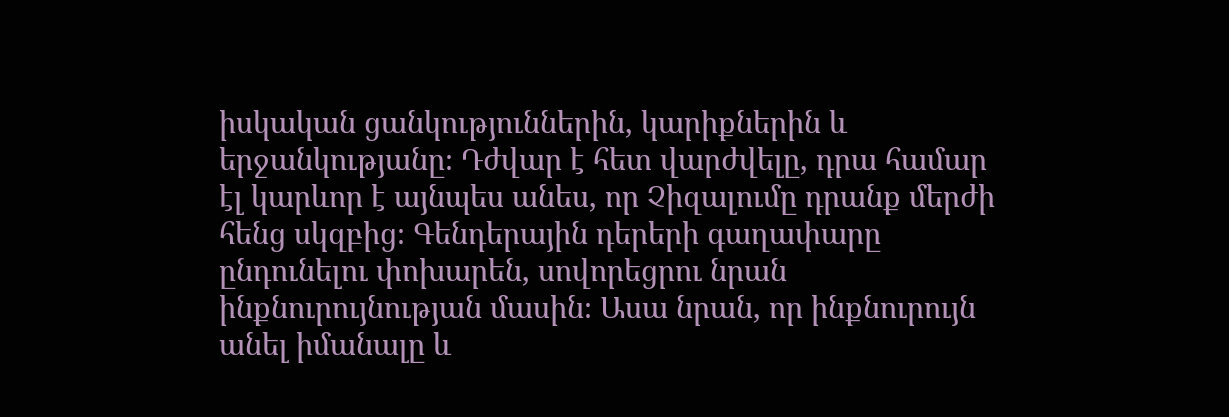իսկական ցանկություններին, կարիքներին և երջանկությանը։ Դժվար է հետ վարժվելը, դրա համար էլ կարևոր է այնպես անես, որ Չիզալումը դրանք մերժի հենց սկզբից։ Գենդերային դերերի գաղափարը ընդունելու փոխարեն, սովորեցրու նրան ինքնուրույնության մասին։ Ասա նրան, որ ինքնուրույն անել իմանալը և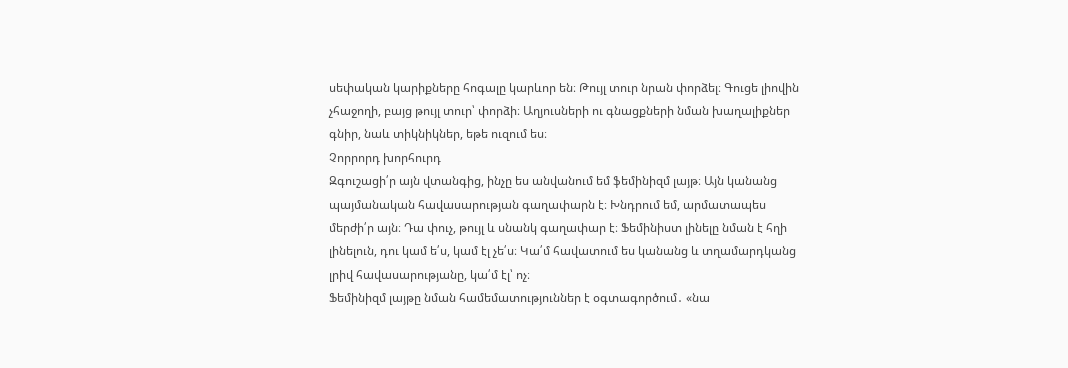սեփական կարիքները հոգալը կարևոր են։ Թույլ տուր նրան փորձել։ Գուցե լիովին չհաջողի, բայց թույլ տուր՝ փորձի։ Աղյուսների ու գնացքների նման խաղալիքներ գնիր, նաև տիկնիկներ, եթե ուզում ես։
Չորրորդ խորհուրդ
Զգուշացի՛ր այն վտանգից, ինչը ես անվանում եմ ֆեմինիզմ լայթ։ Այն կանանց պայմանական հավասարության գաղափարն է։ Խնդրում եմ, արմատապես մերժի՛ր այն։ Դա փուչ, թույլ և սնանկ գաղափար է։ Ֆեմինիստ լինելը նման է հղի լինելուն, դու կամ ե՛ս, կամ էլ չե՛ս։ Կա՛մ հավատում ես կանանց և տղամարդկանց լրիվ հավասարությանը, կա՛մ էլ՝ ոչ։
Ֆեմինիզմ լայթը նման համեմատություններ է օգտագործում․ «նա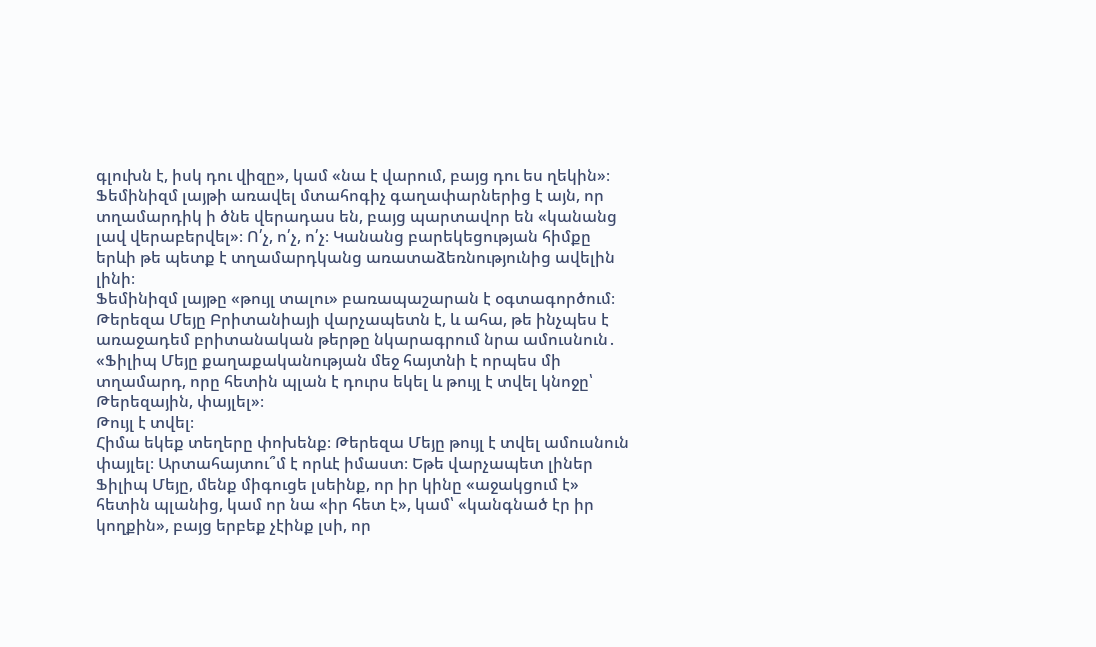գլուխն է, իսկ դու վիզը», կամ «նա է վարում, բայց դու ես ղեկին»։ Ֆեմինիզմ լայթի առավել մտահոգիչ գաղափարներից է այն, որ տղամարդիկ ի ծնե վերադաս են, բայց պարտավոր են «կանանց լավ վերաբերվել»։ Ո՛չ, ո՛չ, ո՛չ։ Կանանց բարեկեցության հիմքը երևի թե պետք է տղամարդկանց առատաձեռնությունից ավելին լինի։
Ֆեմինիզմ լայթը «թույլ տալու» բառապաշարան է օգտագործում։ Թերեզա Մեյը Բրիտանիայի վարչապետն է, և ահա, թե ինչպես է առաջադեմ բրիտանական թերթը նկարագրում նրա ամուսնուն․ «Ֆիլիպ Մեյը քաղաքականության մեջ հայտնի է որպես մի տղամարդ, որը հետին պլան է դուրս եկել և թույլ է տվել կնոջը՝ Թերեզային, փայլել»։
Թույլ է տվել։
Հիմա եկեք տեղերը փոխենք։ Թերեզա Մեյը թույլ է տվել ամուսնուն փայլել։ Արտահայտու՞մ է որևէ իմաստ։ Եթե վարչապետ լիներ Ֆիլիպ Մեյը, մենք միգուցե լսեինք, որ իր կինը «աջակցում է» հետին պլանից, կամ որ նա «իր հետ է», կամ՝ «կանգնած էր իր կողքին», բայց երբեք չէինք լսի, որ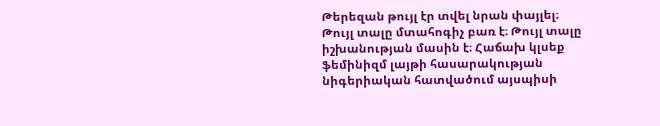Թերեզան թույլ էր տվել նրան փայլել։
Թույլ տալը մտահոգիչ բառ է։ Թույլ տալը իշխանության մասին է։ Հաճախ կլսեք ֆեմինիզմ լայթի հասարակության նիգերիական հատվածում այսպիսի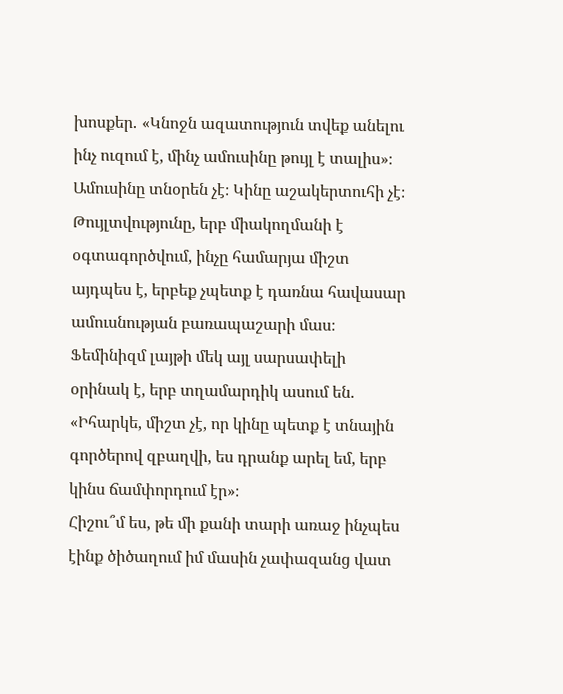խոսքեր․ «Կնոջն ազատություն տվեք անելու ինչ ուզում է, մինչ ամուսինը թույլ է տալիս»։
Ամուսինը տնօրեն չէ։ Կինը աշակերտուհի չէ։ Թույլտվությունը, երբ միակողմանի է օգտագործվում, ինչը համարյա միշտ այդպես է, երբեք չպետք է դառնա հավասար ամուսնության բառապաշարի մաս։
Ֆեմինիզմ լայթի մեկ այլ սարսափելի օրինակ է, երբ տղամարդիկ ասում են․ «Իհարկե, միշտ չէ, որ կինը պետք է տնային գործերով զբաղվի, ես դրանք արել եմ, երբ կինս ճամփորդում էր»։
Հիշու՞մ ես, թե մի քանի տարի առաջ ինչպես էինք ծիծաղում իմ մասին չափազանց վատ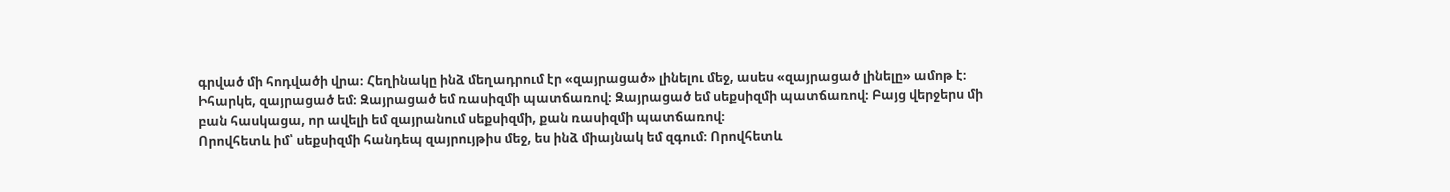գրված մի հոդվածի վրա։ Հեղինակը ինձ մեղադրում էր «զայրացած» լինելու մեջ, ասես «զայրացած լինելը» ամոթ է։ Իհարկե, զայրացած եմ։ Զայրացած եմ ռասիզմի պատճառով։ Զայրացած եմ սեքսիզմի պատճառով։ Բայց վերջերս մի բան հասկացա, որ ավելի եմ զայրանում սեքսիզմի, քան ռասիզմի պատճառով։
Որովհետև իմ՝ սեքսիզմի հանդեպ զայրույթիս մեջ, ես ինձ միայնակ եմ զգում։ Որովհետև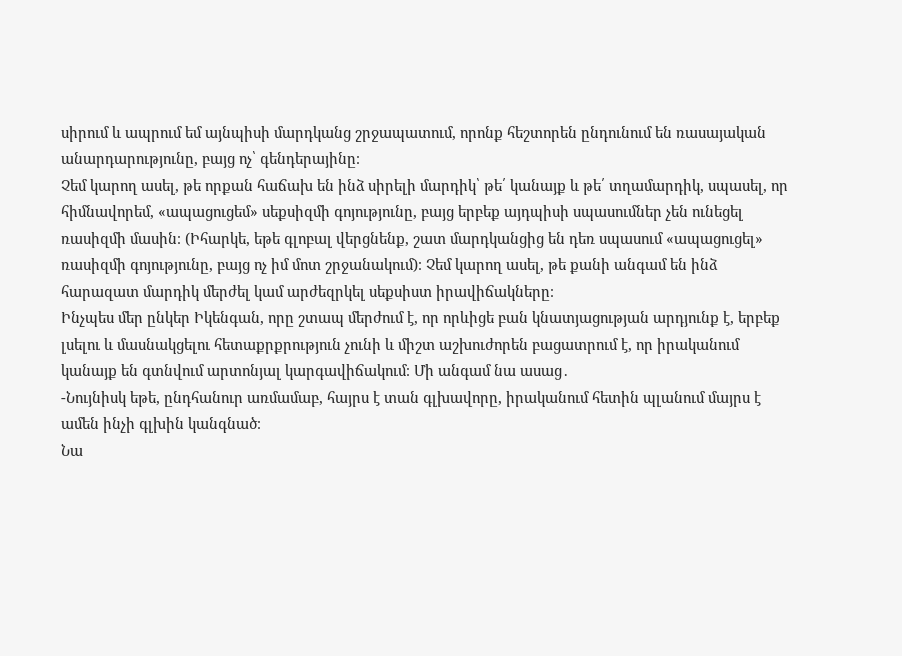սիրում և ապրում եմ այնպիսի մարդկանց շրջապատում, որոնք հեշտորեն ընդունում են ռասայական անարդարությունը, բայց ոչ՝ գենդերայինը։
Չեմ կարող ասել, թե որքան հաճախ են ինձ սիրելի մարդիկ՝ թե՛ կանայք և թե՛ տղամարդիկ, սպասել, որ հիմնավորեմ, «ապացուցեմ» սեքսիզմի գոյությունը, բայց երբեք այդպիսի սպասումներ չեն ունեցել ռասիզմի մասին։ (Իհարկե, եթե գլոբալ վերցնենք, շատ մարդկանցից են դեռ սպասում «ապացուցել» ռասիզմի գոյությունը, բայց ոչ իմ մոտ շրջանակում)։ Չեմ կարող ասել, թե քանի անգամ են ինձ հարազատ մարդիկ մերժել կամ արժեզրկել սեքսիստ իրավիճակները։
Ինչպես մեր ընկեր Իկենգան, որը շտապ մերժում է, որ որևիցե բան կնատյացության արդյունք է, երբեք լսելու և մասնակցելու հետաքրքրություն չունի և միշտ աշխուժորեն բացատրում է, որ իրականում կանայք են գտնվում արտոնյալ կարգավիճակում։ Մի անգամ նա ասաց․
-Նույնիսկ եթե, ընդհանուր առմամաբ, հայրս է տան գլխավորը, իրականում հետին պլանում մայրս է ամեն ինչի գլխին կանգնած։
Նա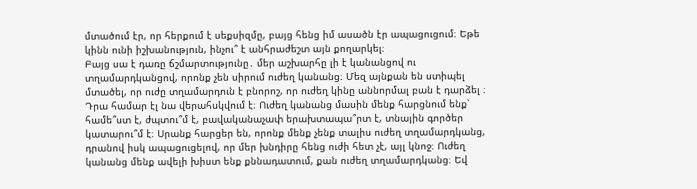մտածում էր, որ հերքում է սեքսիզմը, բայց հենց իմ ասածն էր ապացուցում։ Եթե կինն ունի իշխանություն, ինչու՞ է անհրաժեշտ այն քողարկել։
Բայց սա է դառը ճշմարտությունը․ մեր աշխարհը լի է կանանցով ու տղամարդկանցով, որոնք չեն սիրում ուժեղ կանանց։ Մեզ այնքան են ստիպել մտածել, որ ուժը տղամարդուն է բնորոշ, որ ուժեղ կինը աննորմալ բան է դարձել ։ Դրա համար էլ նա վերահսկվում է։ Ուժեղ կանանց մասին մենք հարցնում ենք՝ համե՞ստ է, ժպտու՞մ է, բավականաչափ երախտապա՞րտ է, տնային գործեր կատարու՞մ է։ Սրանք հարցեր են, որոնք մենք չենք տալիս ուժեղ տղամարդկանց, դրանով իսկ ապացուցելով, որ մեր խնդիրը հենց ուժի հետ չէ, այլ կնոջ։ Ուժեղ կանանց մենք ավելի խիստ ենք քննադատում, քան ուժեղ տղամարդկանց։ Եվ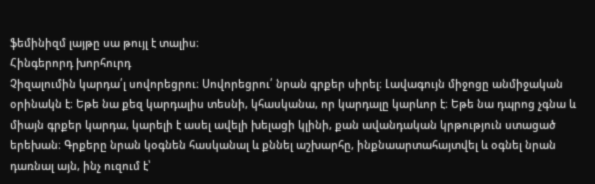ֆեմինիզմ լայթը սա թույլ է տալիս։
Հինգերորդ խորհուրդ
Չիզալումին կարդա՛լ սովորեցրու։ Սովորեցրու՛ նրան գրքեր սիրել։ Լավագույն միջոցը անմիջական օրինակն է։ Եթե նա քեզ կարդալիս տեսնի, կհասկանա, որ կարդալը կարևոր է։ Եթե նա դպրոց չգնա և միայն գրքեր կարդա, կարելի է ասել ավելի խելացի կլինի, քան ավանդական կրթություն ստացած երեխան։ Գրքերը նրան կօգնեն հասկանալ և քննել աշխարհը, ինքնաարտահայտվել և օգնել նրան դառնալ այն, ինչ ուզում է՝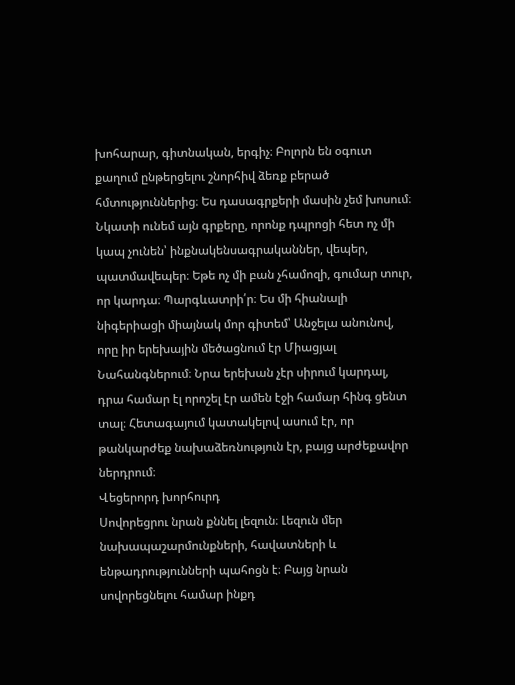խոհարար, գիտնական, երգիչ։ Բոլորն են օգուտ քաղում ընթերցելու շնորհիվ ձեռք բերած հմտություններից։ Ես դասագրքերի մասին չեմ խոսում։ Նկատի ունեմ այն գրքերը, որոնք դպրոցի հետ ոչ մի կապ չունեն՝ ինքնակենսագրականներ, վեպեր, պատմավեպեր։ Եթե ոչ մի բան չհամոզի, գումար տուր, որ կարդա։ Պարգևատրի՛ր։ Ես մի հիանալի նիգերիացի միայնակ մոր գիտեմ՝ Անջելա անունով, որը իր երեխային մեծացնում էր Միացյալ Նահանգներում։ Նրա երեխան չէր սիրում կարդալ, դրա համար էլ որոշել էր ամեն էջի համար հինգ ցենտ տալ։ Հետագայում կատակելով ասում էր, որ թանկարժեք նախաձեռնություն էր, բայց արժեքավոր ներդրում։
Վեցերորդ խորհուրդ
Սովորեցրու նրան քննել լեզուն։ Լեզուն մեր նախապաշարմունքների, հավատների և ենթադրությունների պահոցն է։ Բայց նրան սովորեցնելու համար ինքդ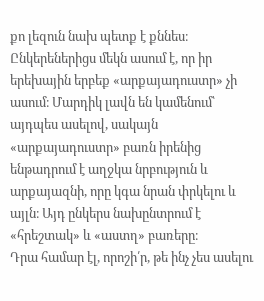քո լեզուն նախ պետք է քննես։ Ընկերեներիցս մեկն ասում է, որ իր երեխային երբեք «արքայադուստր» չի ասում։ Մարդիկ լավն են կամենում՝ այդպես ասելով, սակայն «արքայադուստր» բառն իրենից ենթադրում է աղջկա նրբություն և արքայազնի, որը կգա նրան փրկելու և այլն։ Այդ ընկերս նախընտրում է «հրեշտակ» և «աստղ» բառերը։
Դրա համար էլ, որոշի՛ր, թե ինչ չես ասելու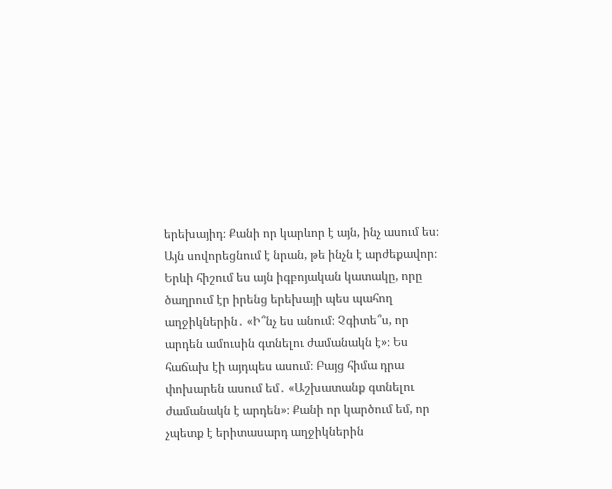երեխայիդ։ Քանի որ կարևոր է այն, ինչ ասում ես։ Այն սովորեցնում է նրան, թե ինչն է արժեքավոր։ Երևի հիշում ես այն իգբոյական կատակը, որը ծաղրում էր իրենց երեխայի պես պահող աղջիկներին․ «Ի՞նչ ես անում։ Չգիտե՞ս, որ արդեն ամուսին գտնելու ժամանակն է»։ Ես հաճախ էի այդպես ասում։ Բայց հիմա դրա փոխարեն ասում եմ․ «Աշխատանք գտնելու ժամանակն է արդեն»։ Քանի որ կարծում եմ, որ չպետք է երիտասարդ աղջիկներին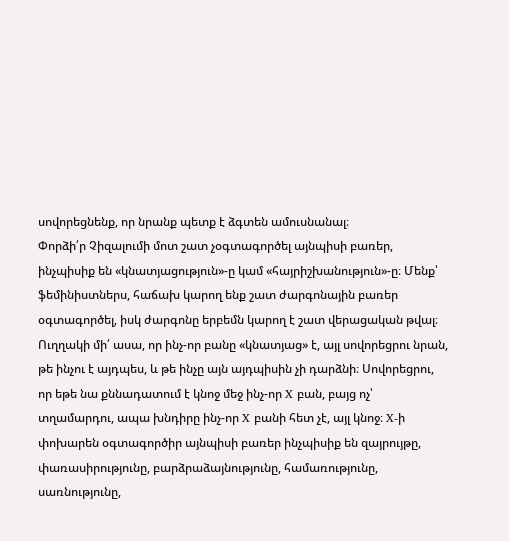սովորեցնենք, որ նրանք պետք է ձգտեն ամուսնանալ։
Փորձի՛ր Չիզալումի մոտ շատ չօգտագործել այնպիսի բառեր, ինչպիսիք են «կնատյացություն»-ը կամ «հայրիշխանություն»-ը։ Մենք՝ ֆեմինիստներս, հաճախ կարող ենք շատ ժարգոնային բառեր օգտագործել, իսկ ժարգոնը երբեմն կարող է շատ վերացական թվալ։ Ուղղակի մի՛ ասա, որ ինչ-որ բանը «կնատյաց» է, այլ սովորեցրու նրան, թե ինչու է այդպես, և թե ինչը այն այդպիսին չի դարձնի։ Սովորեցրու, որ եթե նա քննադատում է կնոջ մեջ ինչ-որ X բան, բայց ոչ՝ տղամարդու, ապա խնդիրը ինչ-որ X բանի հետ չէ, այլ կնոջ։ X-ի փոխարեն օգտագործիր այնպիսի բառեր ինչպիսիք են զայրույթը, փառասիրությունը, բարձրաձայնությունը, համառությունը, սառնությունը,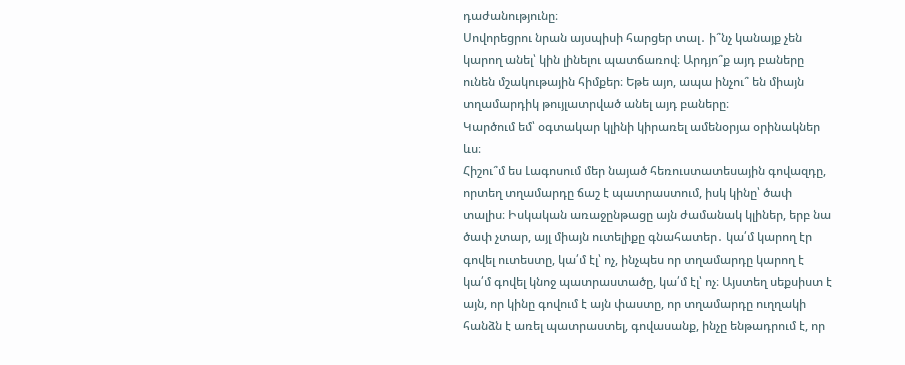դաժանությունը։
Սովորեցրու նրան այսպիսի հարցեր տալ․ ի՞նչ կանայք չեն կարող անել՝ կին լինելու պատճառով։ Արդյո՞ք այդ բաները ունեն մշակութային հիմքեր։ Եթե այո, ապա ինչու՞ են միայն տղամարդիկ թույլատրված անել այդ բաները։
Կարծում եմ՝ օգտակար կլինի կիրառել ամենօրյա օրինակներ ևս։
Հիշու՞մ ես Լագոսում մեր նայած հեռուստատեսային գովազդը, որտեղ տղամարդը ճաշ է պատրաստում, իսկ կինը՝ ծափ տալիս։ Իսկական առաջընթացը այն ժամանակ կլիներ, երբ նա ծափ չտար, այլ միայն ուտելիքը գնահատեր․ կա՛մ կարող էր գովել ուտեստը, կա՛մ էլ՝ ոչ, ինչպես որ տղամարդը կարող է կա՛մ գովել կնոջ պատրաստածը, կա՛մ էլ՝ ոչ։ Այստեղ սեքսիստ է այն, որ կինը գովում է այն փաստը, որ տղամարդը ուղղակի հանձն է առել պատրաստել, գովասանք, ինչը ենթադրում է, որ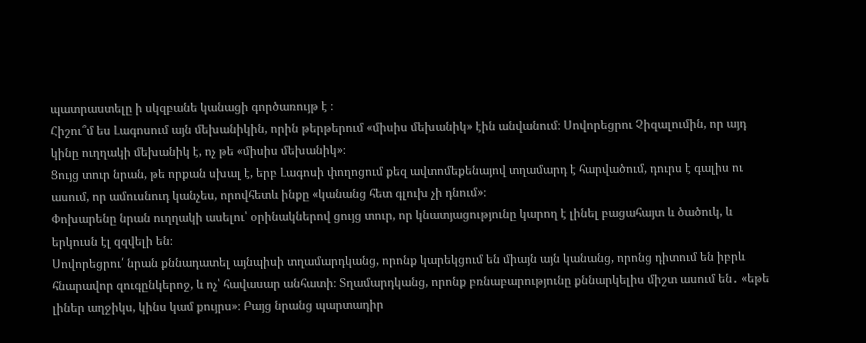պատրաստելը ի սկզբանե կանացի գործառույթ է ։
Հիշու՞մ ես Լագոսում այն մեխանիկին, որին թերթերում «միսիս մեխանիկ» էին անվանում։ Սովորեցրու Չիզալումին, որ այդ կինը ուղղակի մեխանիկ է, ոչ թե «միսիս մեխանիկ»։
Ցույց տուր նրան, թե որքան սխալ է, երբ Լագոսի փողոցում քեզ ավտոմեքենայով տղամարդ է հարվածում, դուրս է գալիս ու ասում, որ ամուսնուդ կանչես, որովհետև ինքը «կանանց հետ գլուխ չի դնում»։
Փոխարենը նրան ուղղակի ասելու՝ օրինակներով ցույց տուր, որ կնատյացությունը կարող է լինել բացահայտ և ծածուկ, և երկուսն էլ զզվելի են։
Սովորեցրու՛ նրան քննադատել այնպիսի տղամարդկանց, որոնք կարեկցում են միայն այն կանանց, որոնց դիտում են իբրև հնարավոր զուգընկերոջ, և ոչ՝ հավասար անհատի։ Տղամարդկանց, որոնք բռնաբարությունը քննարկելիս միշտ ասում են․ «եթե լիներ աղջիկս, կինս կամ քույրս»։ Բայց նրանց պարտադիր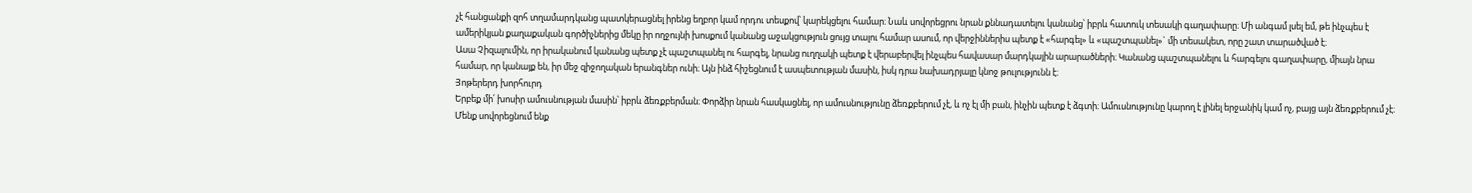չէ հանցանքի զոհ տղամարդկանց պատկերացնել իրենց եղբոր կամ որդու տեսքով՝ կարեկցելու համար։ Նաև սովորեցրու նրան քննադատելու կանանց՝ իբրև հատուկ տեսակի գաղափարը։ Մի անգամ լսել եմ, թե ինչպես է ամերիկյան քաղաքական գործիչներից մեկը իր ողջույնի խոսքում կանանց աջակցություն ցույց տալու համար ասում, որ վերջիններիս պետք է «հարգել» և «պաշտպանել»` մի տեսակետ, որը շատ տարածված է։
Ասա Չիզալումին, որ իրականում կանանց պետք չէ պաշտպանել ու հարգել, նրանց ուղղակի պետք է վերաբերվել ինչպես հավասար մարդկային արարածների։ Կանանց պաշտպանելու և հարգելու գաղափարը, միայն նրա համար, որ կանայք են, իր մեջ զիջողական երանգներ ունի։ Այն ինձ հիշեցնում է ասպետության մասին, իսկ դրա նախադրյալը կնոջ թուլությունն է։
Յոթերերդ խորհուրդ
Երբեք մի՛ խոսիր ամուսնության մասին՝ իբրև ձեռքբերման։ Փորձիր նրան հասկացնել, որ ամուսնությունը ձեռքբերում չէ, և ոչ էլ մի բան, ինչին պետք է ձգտի։ Ամուսնությունը կարող է լինել երջանիկ կամ ոչ, բայց այն ձեռքբերում չէ։
Մենք սովորեցնում ենք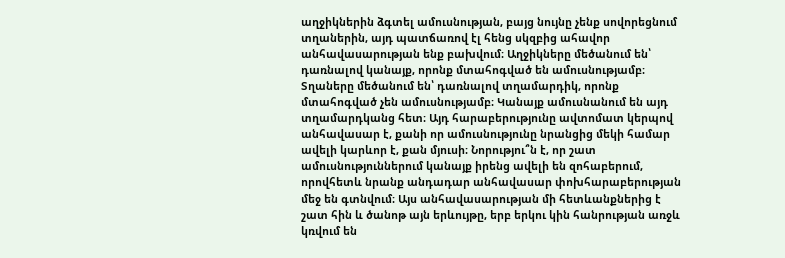աղջիկներին ձգտել ամուսնության, բայց նույնը չենք սովորեցնում տղաներին, այդ պատճառով էլ հենց սկզբից ահավոր անհավասարության ենք բախվում։ Աղջիկները մեծանում են՝ դառնալով կանայք, որոնք մտահոգված են ամուսնությամբ։ Տղաները մեծանում են՝ դառնալով տղամարդիկ, որոնք մտահոգված չեն ամուսնությամբ։ Կանայք ամուսնանում են այդ տղամարդկանց հետ։ Այդ հարաբերությունը ավտոմատ կերպով անհավասար է, քանի որ ամուսնությունը նրանցից մեկի համար ավելի կարևոր է, քան մյուսի։ Նորությու՞ն է, որ շատ ամուսնություններում կանայք իրենց ավելի են զոհաբերում, որովհետև նրանք անդադար անհավասար փոխհարաբերության մեջ են գտնվում։ Այս անհավասարության մի հետևանքներից է շատ հին և ծանոթ այն երևույթը, երբ երկու կին հանրության առջև կռվում են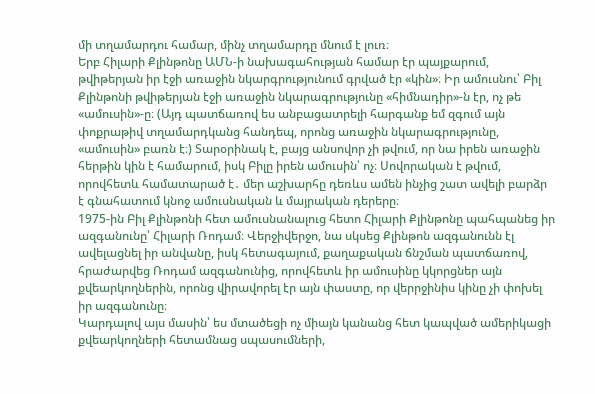մի տղամարդու համար, մինչ տղամարդը մնում է լուռ։
Երբ Հիլարի Քլինթոնը ԱՄՆ-ի նախագահության համար էր պայքարում, թվիթերյան իր էջի առաջին նկարգրությունում գրված էր «կին»։ Իր ամուսնու՝ Բիլ Քլինթոնի թվիթերյան էջի առաջին նկարագրությունը «հիմնադիր»-ն էր, ոչ թե «ամուսին»-ը։ (Այդ պատճառով ես անբացատրելի հարգանք եմ զգում այն փոքրաթիվ տղամարդկանց հանդեպ, որոնց առաջին նկարագրությունը, «ամուսին» բառն է։) Տարօրինակ է, բայց անսովոր չի թվում, որ նա իրեն առաջին հերթին կին է համարում, իսկ Բիլը իրեն ամուսին՝ ոչ։ Սովորական է թվում, որովհետև համատարած է․ մեր աշխարհը դեռևս ամեն ինչից շատ ավելի բարձր է գնահատում կնոջ ամուսնական և մայրական դերերը։
1975-ին Բիլ Քլինթոնի հետ ամուսնանալուց հետո Հիլարի Քլինթոնը պահպանեց իր ազգանունը՝ Հիլարի Ռոդամ։ Վերջիվերջո, նա սկսեց Քլինթոն ազգանունն էլ ավելացնել իր անվանը, իսկ հետագայում, քաղաքական ճնշման պատճառով, հրաժարվեց Ռոդամ ազգանունից, որովհետև իր ամուսինը կկորցներ այն քվեարկողներին, որոնց վիրավորել էր այն փաստը, որ վերրջինիս կինը չի փոխել իր ազգանունը։
Կարդալով այս մասին՝ ես մտածեցի ոչ միայն կանանց հետ կապված ամերիկացի քվեարկողների հետամնաց սպասումների,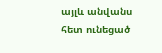այլև անվանս հետ ունեցած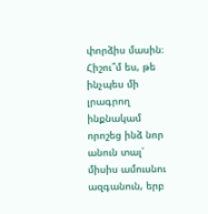փորձիս մասին։
Հիշու՞մ ես, թե ինչպես մի լրագրող ինքնակամ որոշեց ինձ նոր անուն տալ՝ միսիս ամուսնու ազգանուն, երբ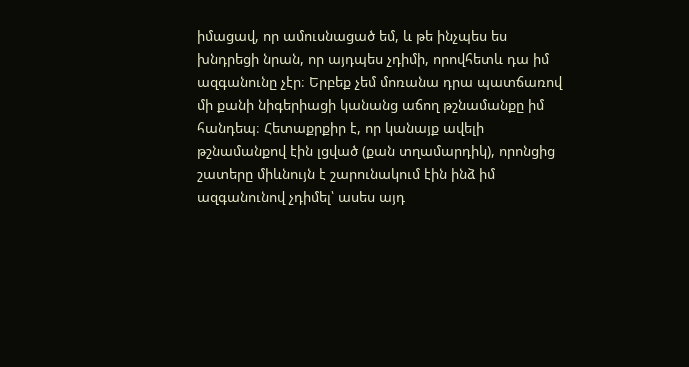իմացավ, որ ամուսնացած եմ, և թե ինչպես ես խնդրեցի նրան, որ այդպես չդիմի, որովհետև դա իմ ազգանունը չէր։ Երբեք չեմ մոռանա դրա պատճառով մի քանի նիգերիացի կանանց աճող թշնամանքը իմ հանդեպ։ Հետաքրքիր է, որ կանայք ավելի թշնամանքով էին լցված (քան տղամարդիկ), որոնցից շատերը միևնույն է շարունակում էին ինձ իմ ազգանունով չդիմել՝ ասես այդ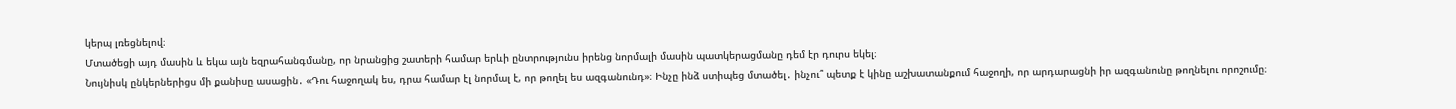կերպ լռեցնելով։
Մտածեցի այդ մասին և եկա այն եզրահանգմանը, որ նրանցից շատերի համար երևի ընտրությունս իրենց նորմալի մասին պատկերացմանը դեմ էր դուրս եկել։
Նույնիսկ ընկերներիցս մի քանիսը ասացին․ «Դու հաջողակ ես, դրա համար էլ նորմալ է, որ թողել ես ազգանունդ»։ Ինչը ինձ ստիպեց մտածել․ ինչու՞ պետք է կինը աշխատանքում հաջողի, որ արդարացնի իր ազգանունը թողնելու որոշումը։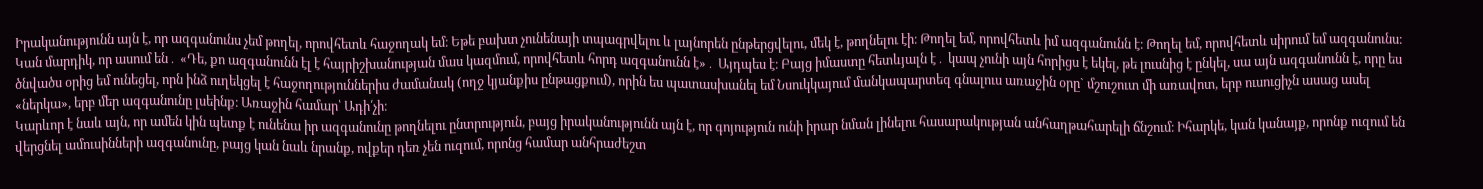Իրականությունն այն է, որ ազգանունս չեմ թողել, որովհետև հաջողակ եմ։ Եթե բախտ չունենայի տպագրվելու և լայնորեն ընթերցվելու, մեկ է, թողնելու էի։ Թողել եմ, որովհետև իմ ազգանունն է։ Թողել եմ, որովհետև սիրում եմ ազգանունս։
Կան մարդիկ, որ ասում են․ «Դե, քո ազգանունն էլ է հայրիշխանության մաս կազմում, որովհետև հորդ ազգանունն է»․ Այդպես է։ Բայց իմաստը հետևյալն է․ կապ չունի այն հորիցս է եկել, թե լուսնից է ընկել, սա այն ազգանունն է, որը ես ծնվածս օրից եմ ունեցել, որն ինձ ուղեկցել է հաջողություններիս ժամանակ (ողջ կյանքիս ընթացքում), որին ես պատասխանել եմ Նսուկկայում մանկապարտեզ գնալուս առաջին օրը` մշուշուտ մի առավոտ, երբ ուսուցիչն ասաց ասել «ներկա», երբ մեր ազգանունը լսեինք։ Առաջին համար՝ Ադի՛չի։
Կարևոր է նաև այն, որ ամեն կին պետք է ունենա իր ազգանունը թողնելու ընտրություն, բայց իրականությունն այն է, որ գոյություն ունի իրար նման լինելու հասարակության անհաղթահարելի ճնշում։ Իհարկե, կան կանայք, որոնք ուզում են վերցնել ամուսինների ազգանունը, բայց կան նաև նրանք, ովքեր դեռ չեն ուզում, որոնց համար անհրաժեշտ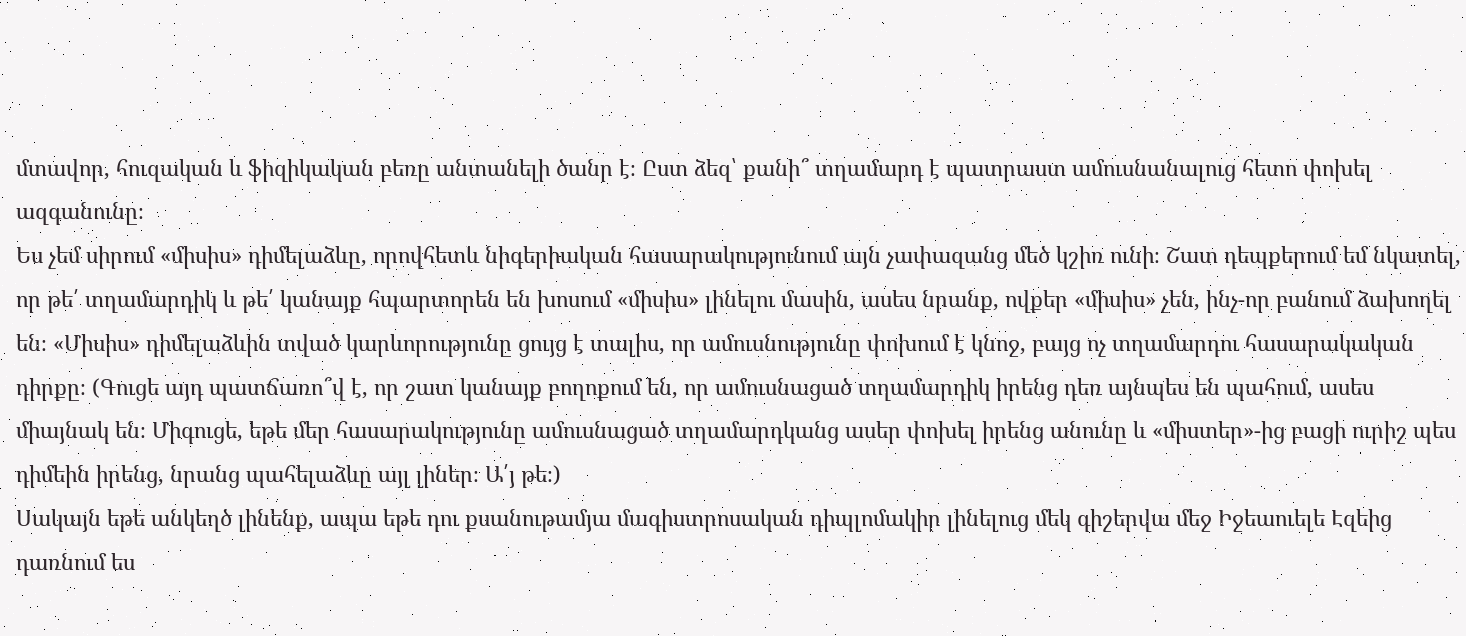մտավոր, հուզական և ֆիզիկական բեռը անտանելի ծանր է։ Ըստ ձեզ՝ քանի՞ տղամարդ է պատրաստ ամուսնանալուց հետո փոխել ազգանունը։
Ես չեմ սիրում «միսիս» դիմելաձևը, որովհետև նիգերիական հասարակությունում այն չափազանց մեծ կշիռ ունի։ Շատ դեպքերում եմ նկատել, որ թե՛ տղամարդիկ և թե՛ կանայք հպարտորեն են խոսում «միսիս» լինելու մասին, ասես նրանք, ովքեր «միսիս» չեն, ինչ-որ բանում ձախողել են։ «Միսիս» դիմելաձևին տված կարևորությունը ցույց է տալիս, որ ամուսնությունը փոխում է կնոջ, բայց ոչ տղամարդու հասարակական դիրքը։ (Գուցե այդ պատճառո՞վ է, որ շատ կանայք բողոքում են, որ ամուսնացած տղամարդիկ իրենց դեռ այնպես են պահում, ասես միայնակ են։ Միգուցե, եթե մեր հասարակությունը ամուսնացած տղամարդկանց ասեր փոխել իրենց անունը և «միստեր»-ից բացի ուրիշ պես դիմեին իրենց, նրանց պահելաձևը այլ լիներ։ Ա՛յ թե։)
Սակայն եթե անկեղծ լինենք, ապա եթե դու քսանութամյա մագիստրոսական դիպլոմակիր լինելուց մեկ գիշերվա մեջ Իջեաուելե Էզեից դառնում ես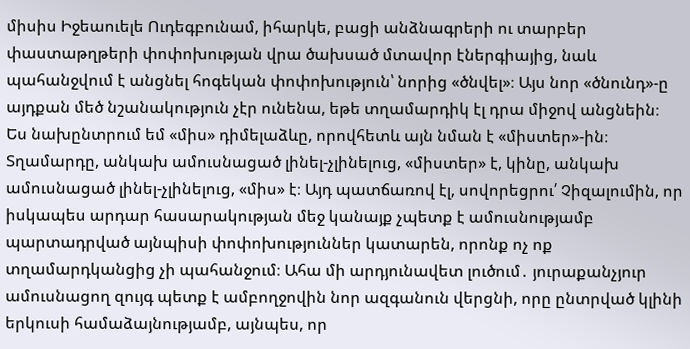միսիս Իջեաուելե Ուդեգբունամ, իհարկե, բացի անձնագրերի ու տարբեր փաստաթղթերի փոփոխության վրա ծախսած մտավոր էներգիայից, նաև պահանջվում է անցնել հոգեկան փոփոխություն՝ նորից «ծնվել»։ Այս նոր «ծնունդ»-ը այդքան մեծ նշանակություն չէր ունենա, եթե տղամարդիկ էլ դրա միջով անցնեին։
Ես նախընտրում եմ «միս» դիմելաձևը, որովհետև այն նման է «միստեր»-ին։ Տղամարդը, անկախ ամուսնացած լինել-չլինելուց, «միստեր» է, կինը, անկախ ամուսնացած լինել-չլինելուց, «միս» է։ Այդ պատճառով էլ, սովորեցրու՛ Չիզալումին, որ իսկապես արդար հասարակության մեջ կանայք չպետք է ամուսնությամբ պարտադրված այնպիսի փոփոխություններ կատարեն, որոնք ոչ ոք տղամարդկանցից չի պահանջում։ Ահա մի արդյունավետ լուծում․ յուրաքանչյուր ամուսնացող զույգ պետք է ամբողջովին նոր ազգանուն վերցնի, որը ընտրված կլինի երկուսի համաձայնությամբ, այնպես, որ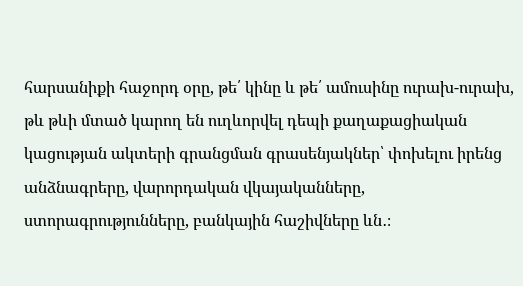հարսանիքի հաջորդ օրը, թե՛ կինը և թե՛ ամուսինը ուրախ-ուրախ, թև թևի մտած կարող են ուղևորվել դեպի քաղաքացիական կացության ակտերի գրանցման գրասենյակներ՝ փոխելու իրենց անձնագրերը, վարորդական վկայականները, ստորագրությունները, բանկային հաշիվները ևն․։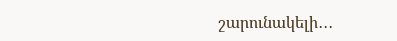շարունակելի․․․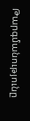Թարգմանությունը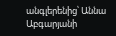անգլերենից՝ Աննա Աբգարյանի